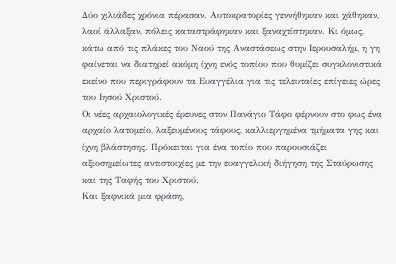Δύο χιλιάδες χρόνια πέρασαν. Αυτοκρατορίες γεννήθηκαν και χάθηκαν, λαοί άλλαξαν, πόλεις καταστράφηκαν και ξαναχτίστηκαν. Κι όμως, κάτω από τις πλάκες του Ναού της Αναστάσεως στην Ιερουσαλήμ, η γη φαίνεται να διατηρεί ακόμη ίχνη ενός τοπίου που θυμίζει συγκλονιστικά εκείνο που περιγράφουν τα Ευαγγέλια για τις τελευταίες επίγειες ώρες του Ιησού Χριστού.
Οι νέες αρχαιολογικές έρευνες στον Πανάγιο Τάφο φέρνουν στο φως ένα αρχαίο λατομείο, λαξευμένους τάφους, καλλιεργημένα τμήματα γης και ίχνη βλάστησης. Πρόκειται για ένα τοπίο που παρουσιάζει αξιοσημείωτες αντιστοιχίες με την ευαγγελική διήγηση της Σταύρωσης και της Ταφής του Χριστού.
Και ξαφνικά μια φράση,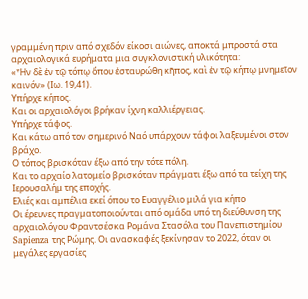γραμμένη πριν από σχεδόν είκοσι αιώνες, αποκτά μπροστά στα αρχαιολογικά ευρήματα μια συγκλονιστική υλικότητα:
«Ἦν δὲ ἐν τῷ τόπῳ ὅπου ἐσταυρώθη κῆπος, καὶ ἐν τῷ κήπῳ μνημεῖον καινόν» (Ιω. 19,41).
Υπήρχε κήπος.
Και οι αρχαιολόγοι βρήκαν ίχνη καλλιέργειας.
Υπήρχε τάφος.
Και κάτω από τον σημερινό Ναό υπάρχουν τάφοι λαξευμένοι στον βράχο.
Ο τόπος βρισκόταν έξω από την τότε πόλη.
Και το αρχαίο λατομείο βρισκόταν πράγματι έξω από τα τείχη της Ιερουσαλήμ της εποχής.
Ελιές και αμπέλια εκεί όπου το Ευαγγέλιο μιλά για κήπο
Οι έρευνες πραγματοποιούνται από ομάδα υπό τη διεύθυνση της αρχαιολόγου Φραντσέσκα Ρομάνα Στασόλα του Πανεπιστημίου Sapienza της Ρώμης. Οι ανασκαφές ξεκίνησαν το 2022, όταν οι μεγάλες εργασίες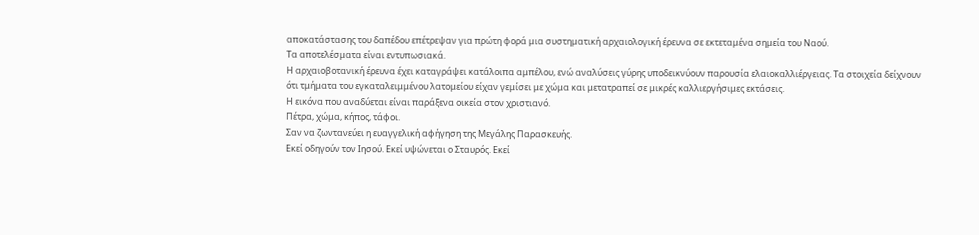αποκατάστασης του δαπέδου επέτρεψαν για πρώτη φορά μια συστηματική αρχαιολογική έρευνα σε εκτεταμένα σημεία του Ναού.
Τα αποτελέσματα είναι εντυπωσιακά.
Η αρχαιοβοτανική έρευνα έχει καταγράψει κατάλοιπα αμπέλου, ενώ αναλύσεις γύρης υποδεικνύουν παρουσία ελαιοκαλλιέργειας. Τα στοιχεία δείχνουν ότι τμήματα του εγκαταλειμμένου λατομείου είχαν γεμίσει με χώμα και μετατραπεί σε μικρές καλλιεργήσιμες εκτάσεις.
Η εικόνα που αναδύεται είναι παράξενα οικεία στον χριστιανό.
Πέτρα, χώμα, κήπος, τάφοι.
Σαν να ζωντανεύει η ευαγγελική αφήγηση της Μεγάλης Παρασκευής.
Εκεί οδηγούν τον Ιησού. Εκεί υψώνεται ο Σταυρός. Εκεί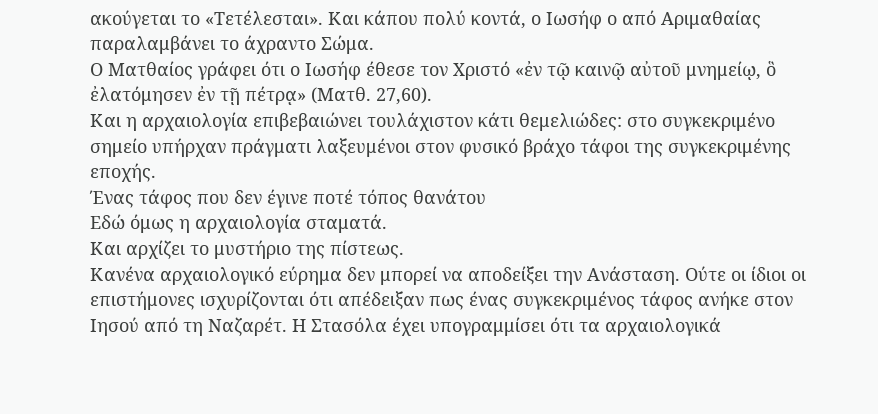ακούγεται το «Τετέλεσται». Και κάπου πολύ κοντά, ο Ιωσήφ ο από Αριμαθαίας παραλαμβάνει το άχραντο Σώμα.
Ο Ματθαίος γράφει ότι ο Ιωσήφ έθεσε τον Χριστό «ἐν τῷ καινῷ αὐτοῦ μνημείῳ, ὃ ἐλατόμησεν ἐν τῇ πέτρᾳ» (Ματθ. 27,60).
Και η αρχαιολογία επιβεβαιώνει τουλάχιστον κάτι θεμελιώδες: στο συγκεκριμένο σημείο υπήρχαν πράγματι λαξευμένοι στον φυσικό βράχο τάφοι της συγκεκριμένης εποχής.
Ένας τάφος που δεν έγινε ποτέ τόπος θανάτου
Εδώ όμως η αρχαιολογία σταματά.
Και αρχίζει το μυστήριο της πίστεως.
Κανένα αρχαιολογικό εύρημα δεν μπορεί να αποδείξει την Ανάσταση. Ούτε οι ίδιοι οι επιστήμονες ισχυρίζονται ότι απέδειξαν πως ένας συγκεκριμένος τάφος ανήκε στον Ιησού από τη Ναζαρέτ. Η Στασόλα έχει υπογραμμίσει ότι τα αρχαιολογικά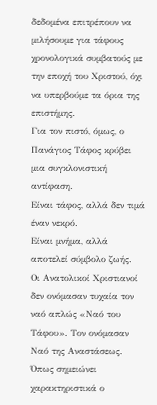δεδομένα επιτρέπουν να μιλήσουμε για τάφους χρονολογικά συμβατούς με την εποχή του Χριστού, όχι να υπερβούμε τα όρια της επιστήμης.
Για τον πιστό, όμως, ο Πανάγιος Τάφος κρύβει μια συγκλονιστική αντίφαση.
Είναι τάφος, αλλά δεν τιμά έναν νεκρό.
Είναι μνήμα, αλλά αποτελεί σύμβολο ζωής.
Οι Ανατολικοί Χριστιανοί δεν ονόμασαν τυχαία τον ναό απλώς «Ναό του Τάφου». Τον ονόμασαν Ναό της Αναστάσεως.
Όπως σημειώνει χαρακτηριστικά ο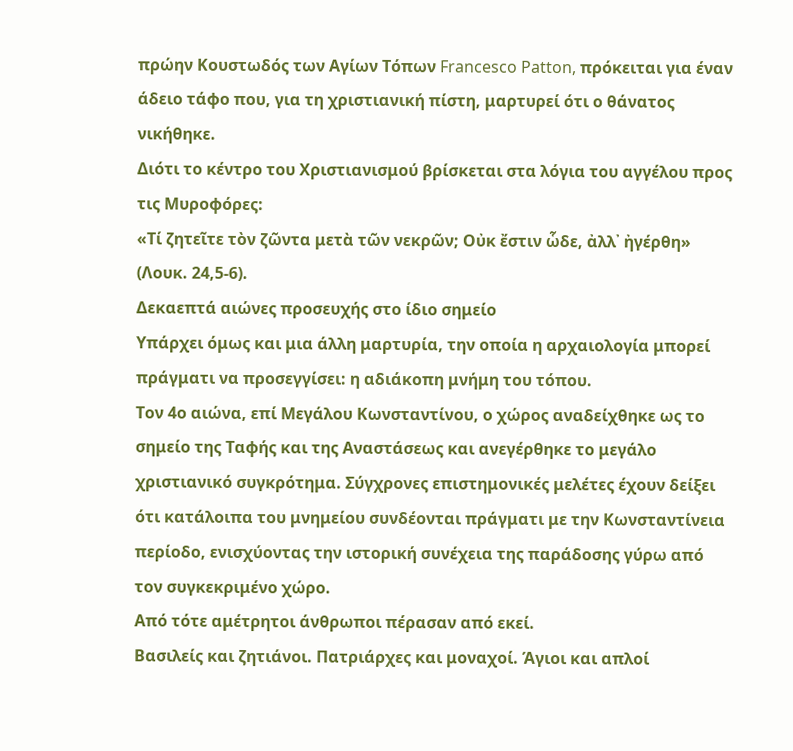πρώην Κουστωδός των Αγίων Τόπων Francesco Patton, πρόκειται για έναν άδειο τάφο που, για τη χριστιανική πίστη, μαρτυρεί ότι ο θάνατος νικήθηκε.
Διότι το κέντρο του Χριστιανισμού βρίσκεται στα λόγια του αγγέλου προς τις Μυροφόρες:
«Τί ζητεῖτε τὸν ζῶντα μετὰ τῶν νεκρῶν; Οὐκ ἔστιν ὧδε, ἀλλ᾽ ἠγέρθη» (Λουκ. 24,5-6).
Δεκαεπτά αιώνες προσευχής στο ίδιο σημείο
Υπάρχει όμως και μια άλλη μαρτυρία, την οποία η αρχαιολογία μπορεί πράγματι να προσεγγίσει: η αδιάκοπη μνήμη του τόπου.
Τον 4ο αιώνα, επί Μεγάλου Κωνσταντίνου, ο χώρος αναδείχθηκε ως το σημείο της Ταφής και της Αναστάσεως και ανεγέρθηκε το μεγάλο χριστιανικό συγκρότημα. Σύγχρονες επιστημονικές μελέτες έχουν δείξει ότι κατάλοιπα του μνημείου συνδέονται πράγματι με την Κωνσταντίνεια περίοδο, ενισχύοντας την ιστορική συνέχεια της παράδοσης γύρω από τον συγκεκριμένο χώρο.
Από τότε αμέτρητοι άνθρωποι πέρασαν από εκεί.
Βασιλείς και ζητιάνοι. Πατριάρχες και μοναχοί. Άγιοι και απλοί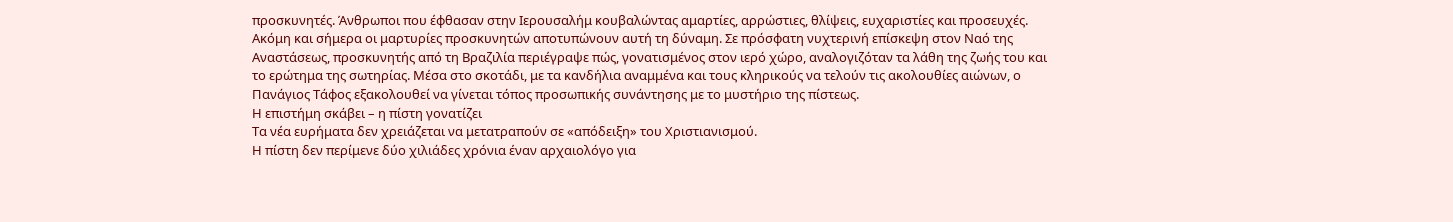προσκυνητές. Άνθρωποι που έφθασαν στην Ιερουσαλήμ κουβαλώντας αμαρτίες, αρρώστιες, θλίψεις, ευχαριστίες και προσευχές.
Ακόμη και σήμερα οι μαρτυρίες προσκυνητών αποτυπώνουν αυτή τη δύναμη. Σε πρόσφατη νυχτερινή επίσκεψη στον Ναό της Αναστάσεως, προσκυνητής από τη Βραζιλία περιέγραψε πώς, γονατισμένος στον ιερό χώρο, αναλογιζόταν τα λάθη της ζωής του και το ερώτημα της σωτηρίας. Μέσα στο σκοτάδι, με τα κανδήλια αναμμένα και τους κληρικούς να τελούν τις ακολουθίες αιώνων, ο Πανάγιος Τάφος εξακολουθεί να γίνεται τόπος προσωπικής συνάντησης με το μυστήριο της πίστεως.
Η επιστήμη σκάβει – η πίστη γονατίζει
Τα νέα ευρήματα δεν χρειάζεται να μετατραπούν σε «απόδειξη» του Χριστιανισμού.
Η πίστη δεν περίμενε δύο χιλιάδες χρόνια έναν αρχαιολόγο για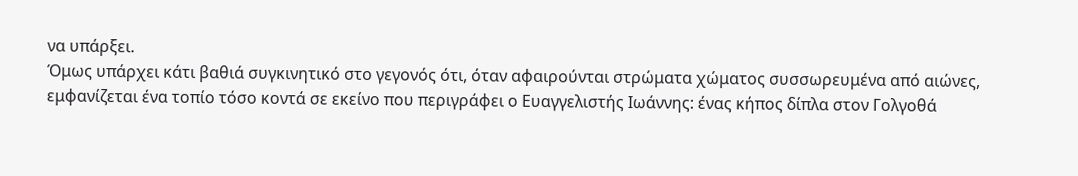να υπάρξει.
Όμως υπάρχει κάτι βαθιά συγκινητικό στο γεγονός ότι, όταν αφαιρούνται στρώματα χώματος συσσωρευμένα από αιώνες, εμφανίζεται ένα τοπίο τόσο κοντά σε εκείνο που περιγράφει ο Ευαγγελιστής Ιωάννης: ένας κήπος δίπλα στον Γολγοθά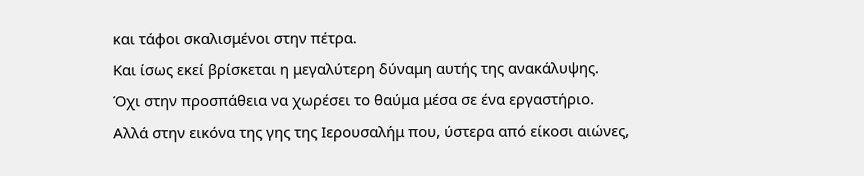και τάφοι σκαλισμένοι στην πέτρα.
Και ίσως εκεί βρίσκεται η μεγαλύτερη δύναμη αυτής της ανακάλυψης.
Όχι στην προσπάθεια να χωρέσει το θαύμα μέσα σε ένα εργαστήριο.
Αλλά στην εικόνα της γης της Ιερουσαλήμ που, ύστερα από είκοσι αιώνες,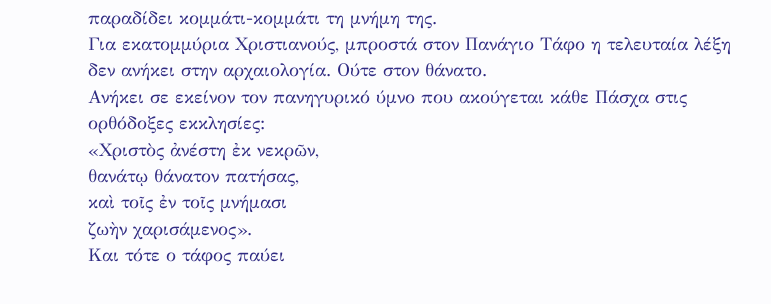παραδίδει κομμάτι-κομμάτι τη μνήμη της.
Για εκατομμύρια Χριστιανούς, μπροστά στον Πανάγιο Τάφο η τελευταία λέξη δεν ανήκει στην αρχαιολογία. Ούτε στον θάνατο.
Ανήκει σε εκείνον τον πανηγυρικό ύμνο που ακούγεται κάθε Πάσχα στις ορθόδοξες εκκλησίες:
«Χριστὸς ἀνέστη ἐκ νεκρῶν,
θανάτῳ θάνατον πατήσας,
καὶ τοῖς ἐν τοῖς μνήμασι
ζωὴν χαρισάμενος».
Και τότε ο τάφος παύει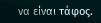να είναι τάφος.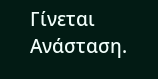Γίνεται Ανάσταση.